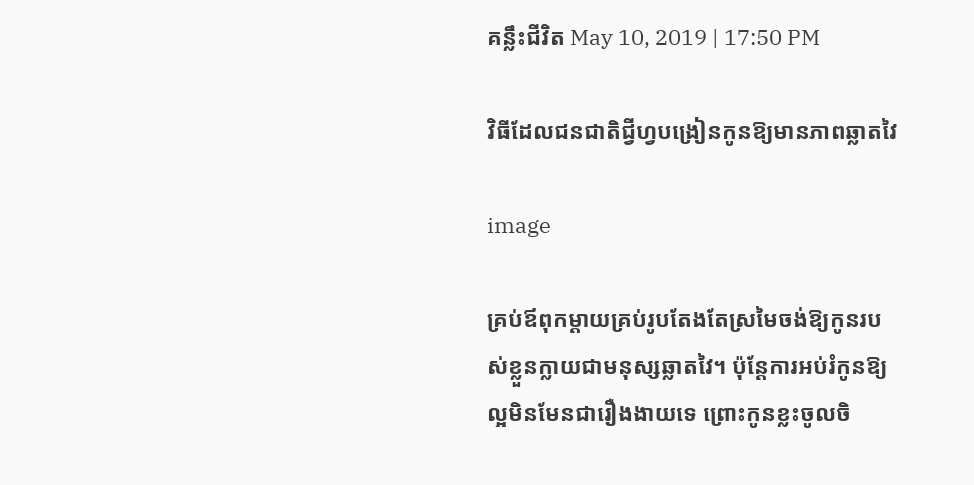គន្លឹះជីវិត May 10, 2019 | 17:50 PM

វិធីដែលជនជាតិជ្វីហ្វបង្រៀនកូនឱ្យមានភាពឆ្លាតវៃ

image

គ្រប់ឪពុកម្តាយគ្រប់រូបតែងតែស្រមៃចង់ឱ្យកូនរបស់ខ្លួនក្លាយជាមនុស្សឆ្លាតវៃ។ ប៉ុន្ដែការអប់រំកូនឱ្យល្អមិនមែនជារឿងងាយទេ ព្រោះកូនខ្លះចូលចិ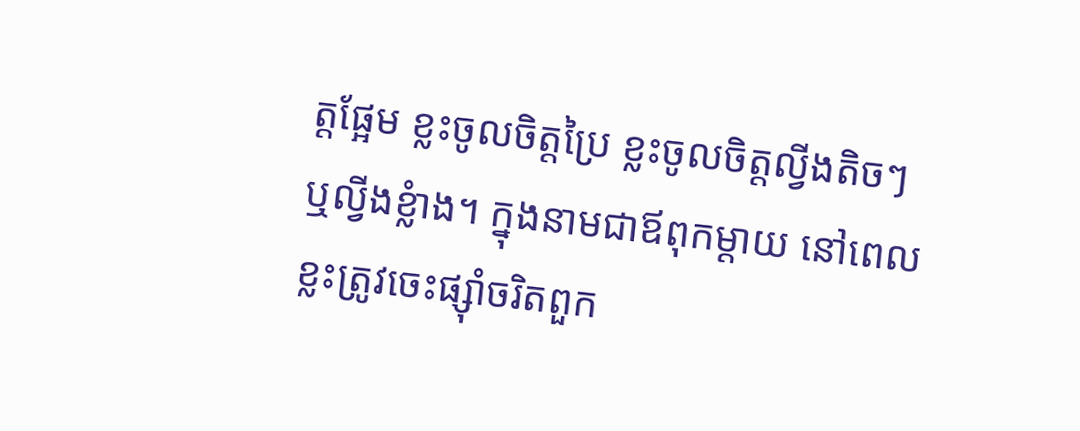ត្តផ្អែម ខ្លះចូលចិត្តប្រៃ ខ្លះចូលចិត្តល្វីងតិចៗ ឬល្វីងខ្លំាង។ ក្នុងនាមជាឪពុកម្ដាយ នៅពេលខ្លះត្រូវចេះផ្ស៊ាំចរិតពួក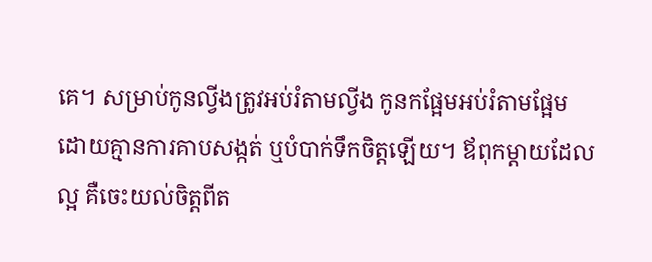គេ។ សម្រាប់កូនល្វីងត្រូវអប់រំតាមល្វីង កូនកផ្អែមអប់រំតាមផ្អែម ដោយគ្មានការគាបសង្កត់ ឬបំបាក់ទឹកចិត្តឡើយ។ ឪពុកម្ដាយដែលល្អ គឺចេះយល់ចិត្តពីត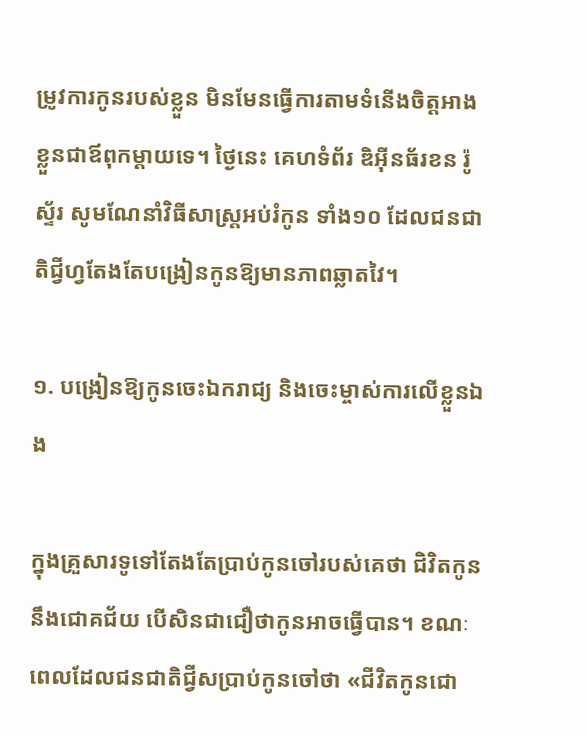ម្រូវការកូនរបស់ខ្លួន មិនមែនធ្វើការតាមទំនើងចិត្តអាងខ្លួនជាឪពុកម្ដាយទេ។ ថ្ងៃនេះ គេហទំព័រ ឌិអ៊ីនធ័រខន រ៉ូស្ទ័រ សូមណែនាំវិធីសាស្រ្តអប់រំកូន ទាំង១០ ដែលជនជាតិជ្វីហ្វតែងតែបង្រៀនកូនឱ្យមានភាពឆ្លាតវៃ។

១. បង្រៀនឱ្យកូនចេះឯករាជ្យ និងចេះម្ចាស់ការលើខ្លួនឯង

ក្នុងគ្រួសារទូទៅតែងតែប្រាប់កូនចៅរបស់គេថា ជិវិតកូននឹងជោគជ័យ បើសិនជាជឿថាកូនអាចធ្វើបាន។ ខណៈពេលដែលជនជាតិជ្វីសប្រាប់កូនចៅថា «ជីវិតកូនជោ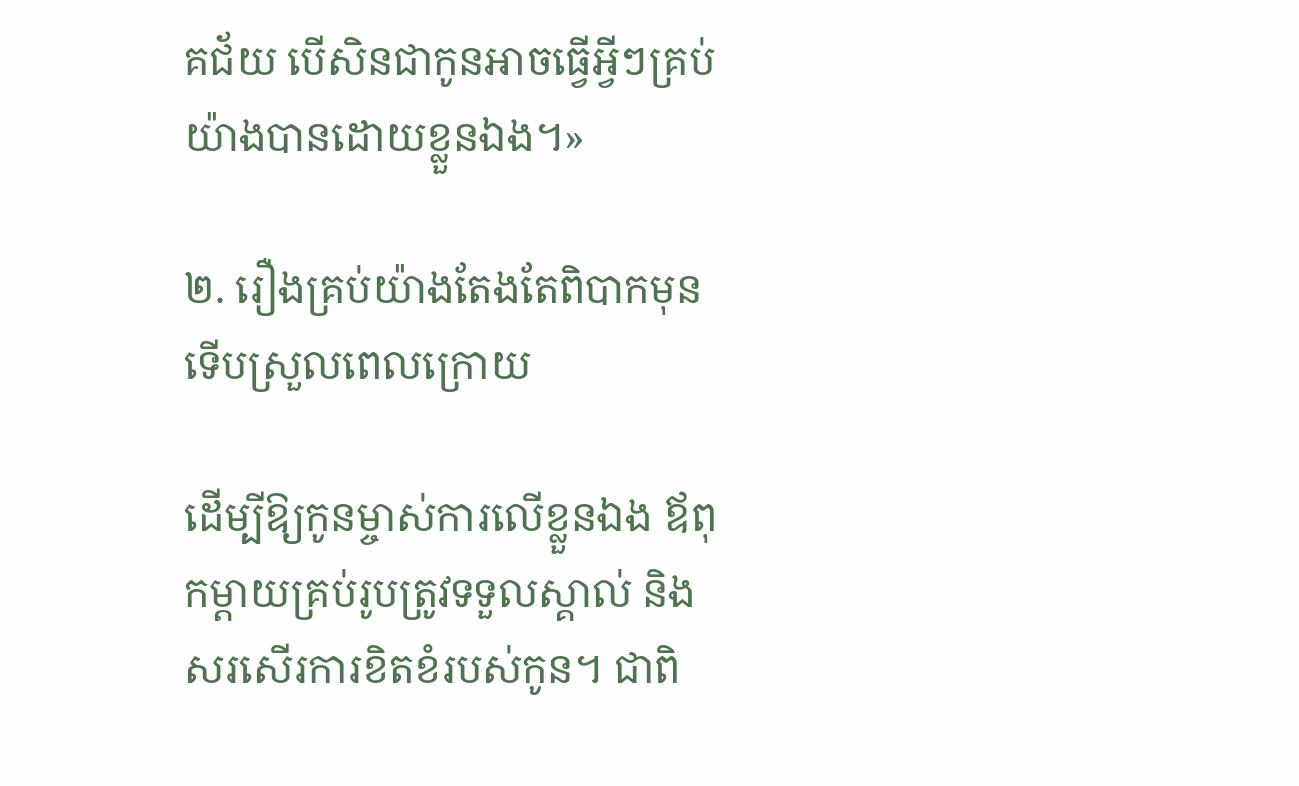គជ័យ បើសិនជាកូនអាចធ្វើអ្វីៗគ្រប់យ៉ាងបានដោយខ្លួនឯង។»

២. រឿងគ្រប់យ៉ាងតែងតែពិបាកមុន ទើបស្រួលពេលក្រោយ

ដើម្បីឱ្យកូនម្ចាស់ការលើខ្លួនឯង ឪពុកម្ដាយគ្រប់រូបត្រូវទទួលស្គាល់ និងសរសើរការខិតខំរបស់កូន។ ជាពិ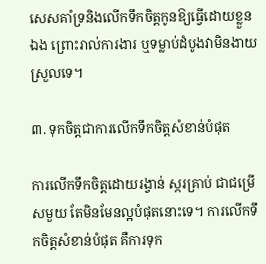សេសគាំទ្រនិងលើកទឹកចិត្តកូនឱ្យធ្វើដោយខ្លួនឯង ព្រោះរាល់ការងារ ឬទម្លាប់ដំបូងវាមិនងាយស្រួលទេ។

៣. ទុកចិត្តជាការលើកទឹកចិត្តសំខាន់បំផុត

ការលើកទឹកចិត្តដោយរង្វាន់ ស្ករគ្រាប់ ជាជម្រើសមួយ តែមិនមែនល្អបំផុតនោះទេ។ ការលើកទឹកចិត្តសំខាន់បំផុត គឺការទុក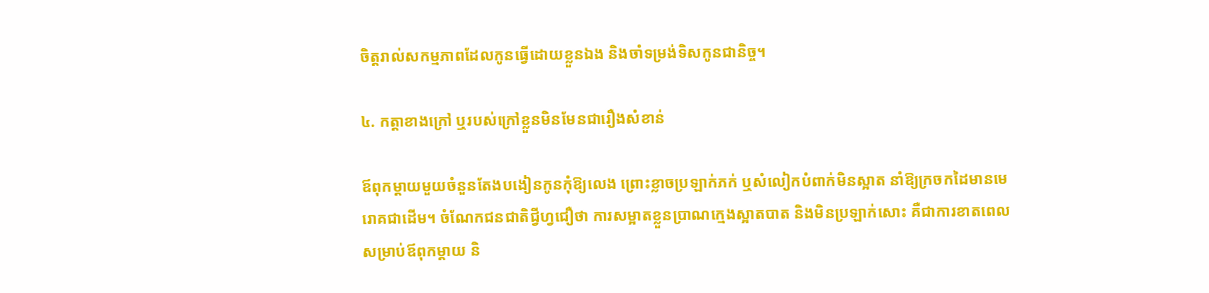ចិត្តរាល់សកម្មភាពដែលកូនធ្វើដោយខ្លួនឯង និងចាំទម្រង់ទិសកូនជានិច្ច។

៤. កត្តាខាងក្រៅ ឬរបស់ក្រៅខ្លួនមិនមែនជារឿងសំខាន់

ឪពុកម្តាយមួយចំនួនតែងបងៀនកូនកុំឱ្យលេង ព្រោះខ្លាចប្រឡាក់ភក់ ឬសំលៀកបំពាក់មិនស្អាត នាំឱ្យក្រចកដៃមានមេរោគជាដើម។ ចំណែកជនជាតិជ្វីហ្វជឿថា ការសម្អាតខ្លួនប្រាណក្មេងស្អាតបាត និងមិនប្រឡាក់សោះ គឺជាការខាតពេលសម្រាប់ឪពុកម្តាយ និ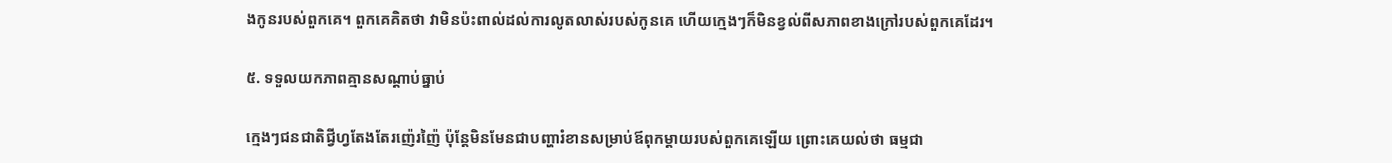ងកូនរបស់ពួកគេ។ ពួកគេគិតថា វាមិនប៉ះពាល់ដល់ការលូតលាស់របស់កូនគេ ហើយក្មេងៗក៏មិនខ្វល់ពីសភាពខាងក្រៅរបស់ពួកគេដែរ។

៥. ទទួលយកភាពគ្មានសណ្តាប់ធ្នាប់

ក្មេងៗជនជាតិជ្វីហ្វតែងតែរញ៉េរញ៉ៃ ប៉ុន្តែមិនមែនជាបញ្ហារំខានសម្រាប់ឪពុកម្តាយរបស់ពួកគេឡើយ ព្រោះគេយល់ថា ធម្មជា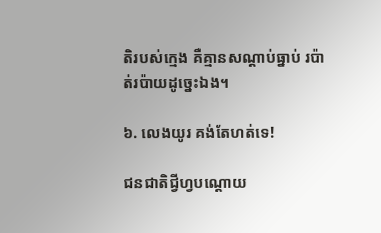តិរបស់ក្មេង គឺគ្មានសណ្តាប់ធ្នាប់ រប៉ាត់រប៉ាយដូច្នេះឯង។

៦. លេងយូរ គង់តែហត់ទេ!

ជនជាតិជ្វីហ្វបណ្តោយ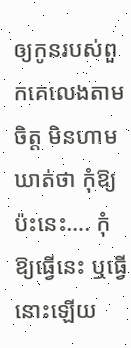ឲ្យកូនរបស់ពួកគេលេងតាមចិត្ត មិនហាមឃាត់ថា កុំឱ្យប៉ះនេះ…. កុំឱ្យធ្វើនេះ ឬធ្វើនោះឡើយ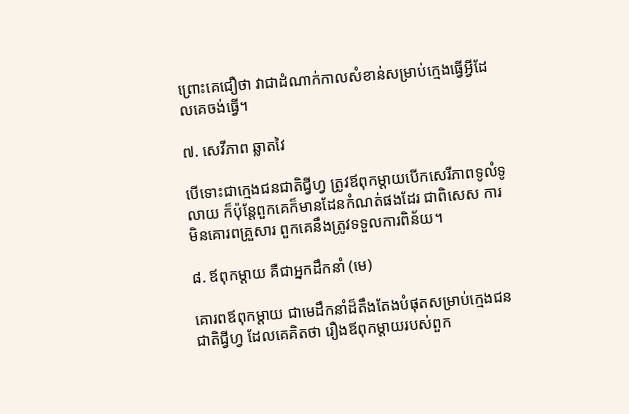ព្រោះគេជឿថា វាជាដំណាក់កាលសំខាន់សម្រាប់ក្មេងធ្វើអ្វីដែលគេចង់ធ្វើ។

៧. សេវីភាព ឆ្លាតវៃ

បើទោះជាក្មេងជនជាតិជ្វីហ្វ ត្រូវឪពុកម្តាយបើកសេរីភាពទូលំទូលាយ ក៏ប៉ុន្តែពួកគេក៏មានដែនកំណត់ផងដែរ ជាពិសេស ការមិនគោរពគ្រួសារ ពួកគេនឹងត្រូវទទួលការពិន័យ។

៨. ឪពុកម្តាយ គឺជាអ្នកដឹកនាំ (មេ)

គោរពឪពុកម្តាយ ជាមេដឹកនាំដ៏តឹងតែងបំផុតសម្រាប់ក្មេងជនជាតិជ្វីហ្វ ដែលគេគិតថា រឿងឪពុកម្តាយរបស់ពួក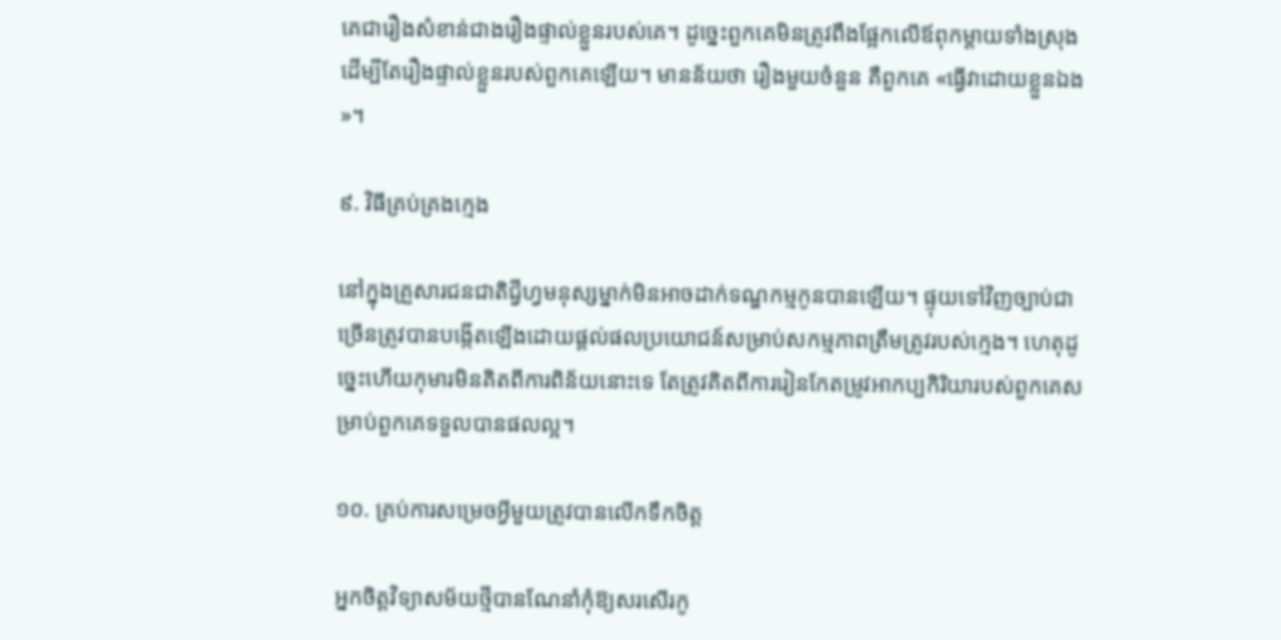គេជារឿងសំខាន់ជាងរឿងផ្ទាល់ខ្លួនរបស់គេ។ ដូច្នេះពួកគេមិនត្រូវពឹងផ្អែកលើឪពុកម្តាយទាំងស្រុង ដើម្បីតែរឿងផ្ទាល់ខ្លួនរបស់ពួកគេឡើយ។ មានន័យថា រឿងមួយចំនួន គឺពួកគេ «ធ្វើវាដោយខ្លួនឯង»។

៩. វិធីគ្រប់គ្រងក្មេង

នៅក្នុងគ្រួសារជនជាតិជ្វីហ្វមនុស្សម្នាក់មិនអាចដាក់ទណ្ឌកម្មកូនបានឡើយ។ ផ្ទុយទៅវិញច្បាប់ជាច្រើនត្រូវបានបង្កើតឡើងដោយផ្តល់ផលប្រយោជន៍សម្រាប់សកម្មភាពត្រឹមត្រូវរបស់ក្មេង។ ហេតុដូច្នេះហើយកុមារមិនគិតពីការពិន័យនោះទេ តែត្រូវគិតពីការរៀនកែតម្រូវអាកប្បកិរិយារបស់ពួកគេសម្រាប់ពួកគេទទួលបានផលល្អ។

១០. គ្រប់ការសម្រេចអ្វីមួយត្រូវបានលើកទឹកចិត្ត

អ្នកចិត្ដវិទ្យាសម័យថ្មីបានណែនាំកុំឱ្យសរសើរកូ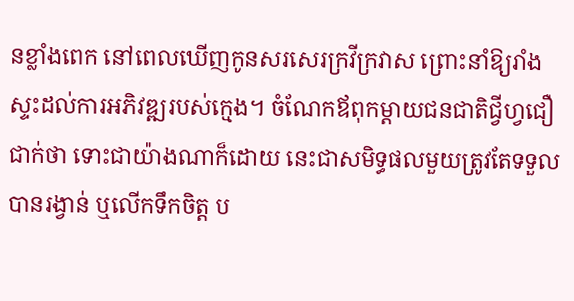នខ្លាំងពេក នៅពេលឃើញកូនសរសេរក្រវីក្រវាស ព្រោះនាំឱ្យរាំងស្ទះដល់ការអភិវឌ្ឍរបស់ក្មេង។ ចំណែកឪពុកម្តាយជនជាតិជ្វីហ្វជឿជាក់ថា ទោះជាយ៉ាងណាក៏ដោយ នេះជាសមិទ្ធផលមួយត្រូវតែទទួលបានរង្វាន់ ឬលើកទឹកចិត្ត ប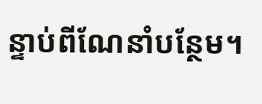ន្ទាប់ពីណែនាំបន្ថែម។